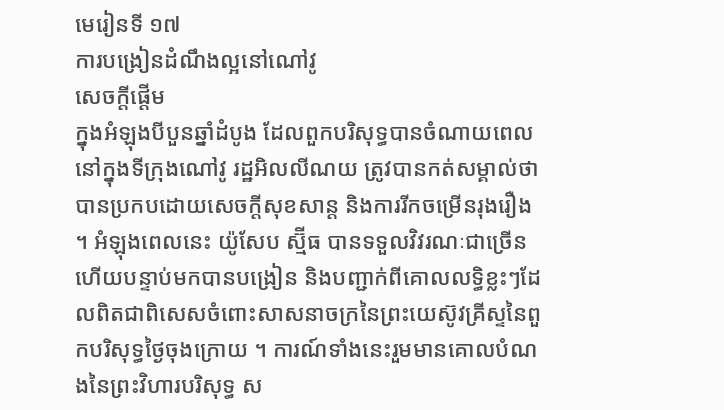មេរៀនទី ១៧
ការបង្រៀនដំណឹងល្អនៅណៅវូ
សេចក្តីផ្តើម
ក្នុងអំឡុងបីបួនឆ្នាំដំបូង ដែលពួកបរិសុទ្ធបានចំណាយពេលនៅក្នុងទីក្រុងណៅវូ រដ្ឋអិលលីណយ ត្រូវបានកត់សម្គាល់ថាបានប្រកបដោយសេចក្ដីសុខសាន្ដ និងការរីកចម្រើនរុងរឿង ។ អំឡុងពេលនេះ យ៉ូសែប ស្ម៊ីធ បានទទួលវិវរណៈជាច្រើន ហើយបន្ទាប់មកបានបង្រៀន និងបញ្ជាក់ពីគោលលទ្ធិខ្លះៗដែលពិតជាពិសេសចំពោះសាសនាចក្រនៃព្រះយេស៊ូវគ្រីស្ទនៃពួកបរិសុទ្ធថ្ងៃចុងក្រោយ ។ ការណ៍ទាំងនេះរួមមានគោលបំណងនៃព្រះវិហារបរិសុទ្ធ ស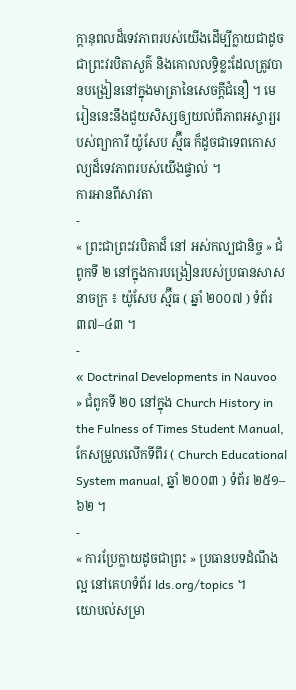ក្តានុពលដ៏ទេវភាពរបស់យើងដើម្បីក្លាយជាដូចជាព្រះវរបិតាសួគ៌ និងគោលលទ្ធិខ្លះដែលត្រូវបានបង្រៀននៅក្នុងមាត្រានៃសេចក្ដីជំនឿ ។ មេរៀននេះនឹងជួយសិស្សឲ្យយល់ពីភាពអស្ចារ្យរបស់ព្យាការី យ៉ូសែប ស្ម៊ីធ ក៏ដូចជាទេពកោសល្យដ៏ទេវភាពរបស់យើងផ្ទាល់ ។
ការអានពីសាវតា
-
« ព្រះជាព្រះវរបិតាដ៏ នៅ អស់កល្បជានិច្ច » ជំពូកទី ២ នៅក្នុងការបង្រៀនរបស់ប្រធានសាសនាចក្រ ៖ យ៉ូសែប ស្ម៊ីធ ( ឆ្នាំ ២០០៧ ) ទំព័រ ៣៧–៤៣ ។
-
« Doctrinal Developments in Nauvoo » ជំពូកទី ២០ នៅក្នុង Church History in the Fulness of Times Student Manual, កែសម្រួលលើកទីពីរ ( Church Educational System manual, ឆ្នាំ ២០០៣ ) ទំព័រ ២៥១–៦២ ។
-
« ការប្រែក្លាយដូចជាព្រះ » ប្រធានបទដំណឹងល្អ នៅគេហទំព័រ lds.org/topics ។
យោបល់សម្រា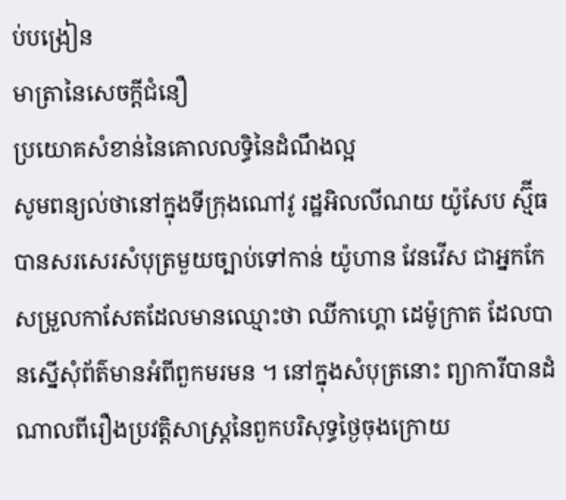ប់បង្រៀន
មាត្រានៃសេចក្ដីជំនឿ
ប្រយោគសំខាន់នៃគោលលទ្ធិនៃដំណឹងល្អ
សូមពន្យល់ថានៅក្នុងទីក្រុងណៅវូ រដ្ឋអិលលីណយ យ៉ូសែប ស្ម៊ីធ បានសរសេរសំបុត្រមួយច្បាប់ទៅកាន់ យ៉ូហាន វែនវើស ជាអ្នកកែសម្រួលកាសែតដែលមានឈ្មោះថា ឈីកាហ្គោ ដេម៉ូក្រាត ដែលបានស្នើសុំព័ត៌មានអំពីពួកមរមន ។ នៅក្នុងសំបុត្រនោះ ព្យាការីបានដំណាលពីរឿងប្រវត្តិសាស្ដ្រនៃពួកបរិសុទ្ធថ្ងៃចុងក្រោយ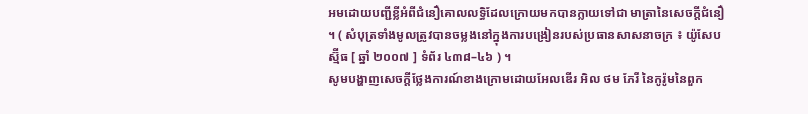អមដោយបញ្ជីខ្លីអំពីជំនឿគោលលទ្ធិដែលក្រោយមកបានក្លាយទៅជា មាត្រានៃសេចក្ដីជំនឿ ។ ( សំបុត្រទាំងមូលត្រូវបានចម្លងនៅក្នុងការបង្រៀនរបស់ប្រធានសាសនាចក្រ ៖ យ៉ូសែប ស្ម៊ីធ [ ឆ្នាំ ២០០៧ ] ទំព័រ ៤៣៨–៤៦ ) ។
សូមបង្ហាញសេចក្ដីថ្លែងការណ៍ខាងក្រោមដោយអែលឌើរ អិល ថម ភែរី នៃកូរ៉ូមនៃពួក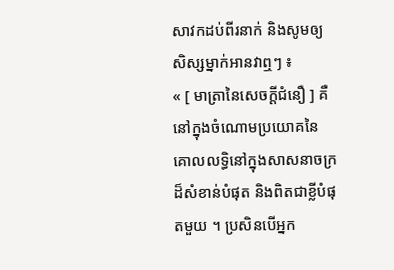សាវកដប់ពីរនាក់ និងសូមឲ្យសិស្សម្នាក់អានវាឮៗ ៖
« [ មាត្រានៃសេចក្ដីជំនឿ ] គឺនៅក្នុងចំណោមប្រយោគនៃគោលលទ្ធិនៅក្នុងសាសនាចក្រដ៏សំខាន់បំផុត និងពិតជាខ្លីបំផុតមួយ ។ ប្រសិនបើអ្នក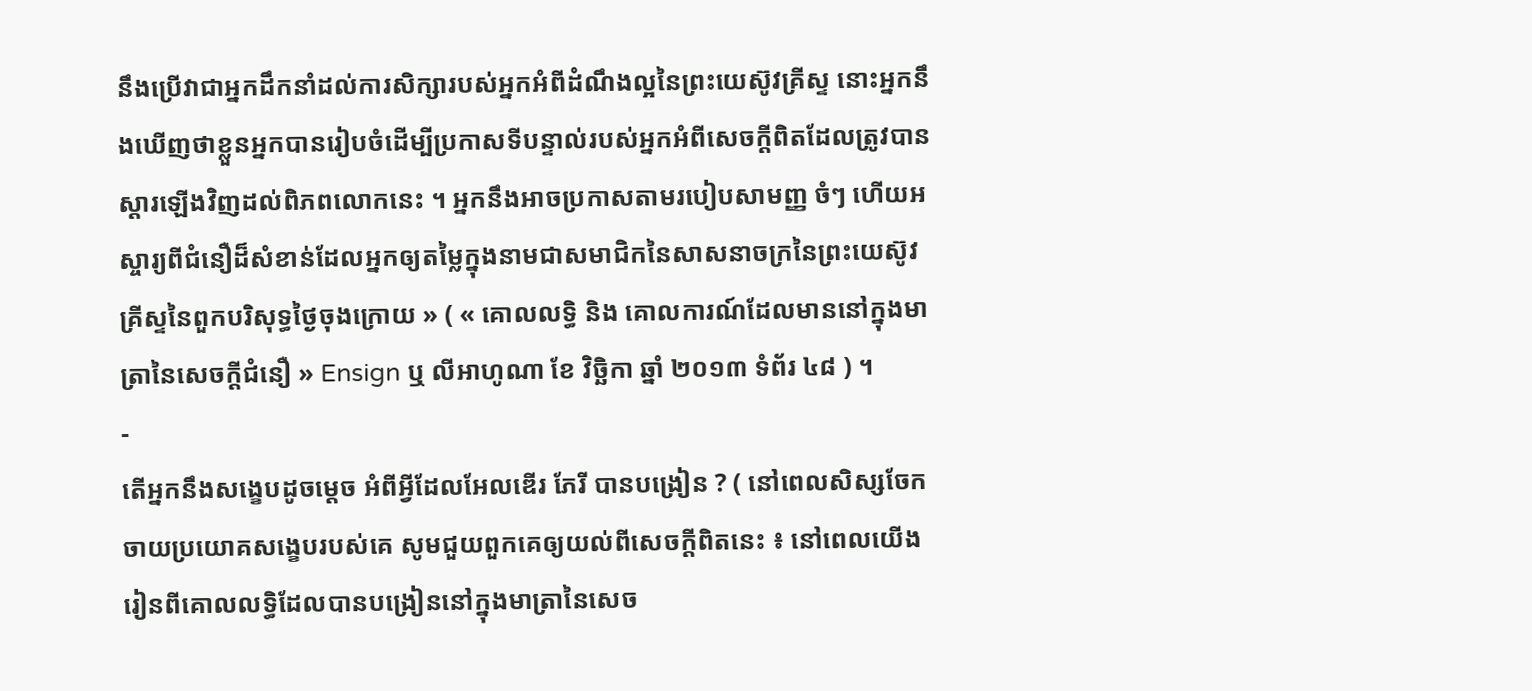នឹងប្រើវាជាអ្នកដឹកនាំដល់ការសិក្សារបស់អ្នកអំពីដំណឹងល្អនៃព្រះយេស៊ូវគ្រីស្ទ នោះអ្នកនឹងឃើញថាខ្លួនអ្នកបានរៀបចំដើម្បីប្រកាសទីបន្ទាល់របស់អ្នកអំពីសេចក្ដីពិតដែលត្រូវបានស្ដារឡើងវិញដល់ពិភពលោកនេះ ។ អ្នកនឹងអាចប្រកាសតាមរបៀបសាមញ្ញ ចំៗ ហើយអស្ចារ្យពីជំនឿដ៏សំខាន់ដែលអ្នកឲ្យតម្លៃក្នុងនាមជាសមាជិកនៃសាសនាចក្រនៃព្រះយេស៊ូវគ្រីស្ទនៃពួកបរិសុទ្ធថ្ងៃចុងក្រោយ » ( « គោលលទ្ធិ និង គោលការណ៍ដែលមាននៅក្នុងមាត្រានៃសេចក្ដីជំនឿ » Ensign ឬ លីអាហូណា ខែ វិច្ឆិកា ឆ្នាំ ២០១៣ ទំព័រ ៤៨ ) ។
-
តើអ្នកនឹងសង្ខេបដូចម្តេច អំពីអ្វីដែលអែលឌើរ ភែរី បានបង្រៀន ? ( នៅពេលសិស្សចែកចាយប្រយោគសង្ខេបរបស់គេ សូមជួយពួកគេឲ្យយល់ពីសេចក្ដីពិតនេះ ៖ នៅពេលយើងរៀនពីគោលលទ្ធិដែលបានបង្រៀននៅក្នុងមាត្រានៃសេច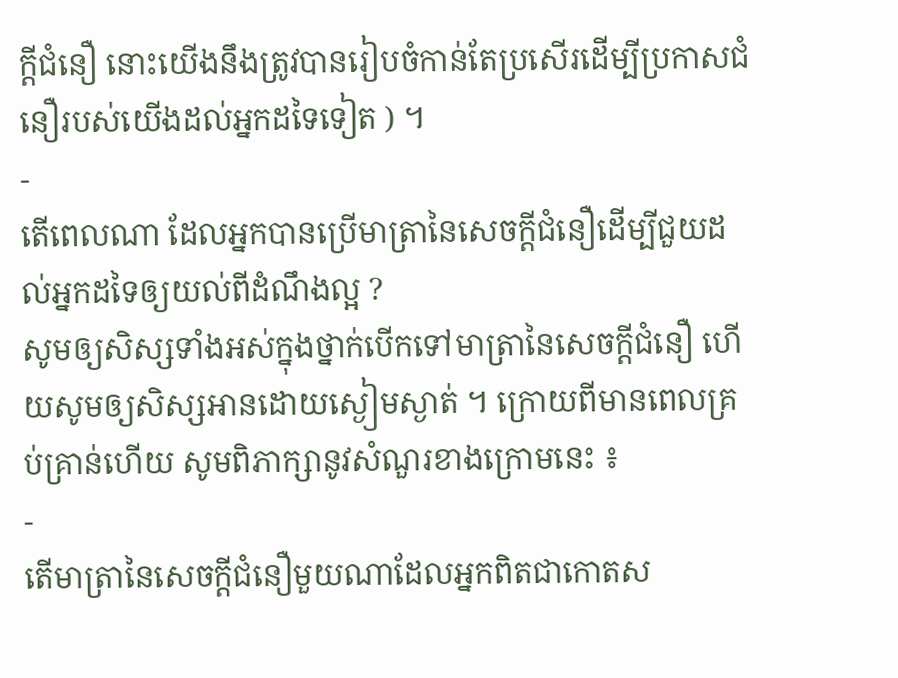ក្ដីជំនឿ នោះយើងនឹងត្រូវបានរៀបចំកាន់តែប្រសើរដើម្បីប្រកាសជំនឿរបស់យើងដល់អ្នកដទៃទៀត ) ។
-
តើពេលណា ដែលអ្នកបានប្រើមាត្រានៃសេចក្ដីជំនឿដើម្បីជួយដល់អ្នកដទៃឲ្យយល់ពីដំណឹងល្អ ?
សូមឲ្យសិស្សទាំងអស់ក្នុងថ្នាក់បើកទៅមាត្រានៃសេចក្ដីជំនឿ ហើយសូមឲ្យសិស្សអានដោយស្ងៀមស្ងាត់ ។ ក្រោយពីមានពេលគ្រប់គ្រាន់ហើយ សូមពិភាក្សានូវសំណួរខាងក្រោមនេះ ៖
-
តើមាត្រានៃសេចក្ដីជំនឿមួយណាដែលអ្នកពិតជាកោតស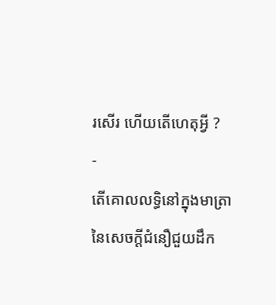រសើរ ហើយតើហេតុអ្វី ?
-
តើគោលលទ្ធិនៅក្នុងមាត្រានៃសេចក្ដីជំនឿជួយដឹក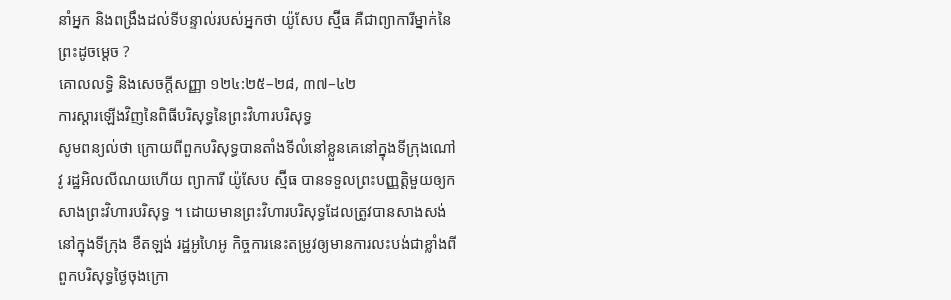នាំអ្នក និងពង្រឹងដល់ទីបន្ទាល់របស់អ្នកថា យ៉ូសែប ស្ម៊ីធ គឺជាព្យាការីម្នាក់នៃព្រះដូចម្តេច ?
គោលលទ្ធិ និងសេចក្ដីសញ្ញា ១២៤:២៥–២៨, ៣៧–៤២
ការស្តារឡើងវិញនៃពិធីបរិសុទ្ធនៃព្រះវិហារបរិសុទ្ធ
សូមពន្យល់ថា ក្រោយពីពួកបរិសុទ្ធបានតាំងទីលំនៅខ្លួនគេនៅក្នុងទីក្រុងណៅវូ រដ្ឋអិលលីណយហើយ ព្យាការី យ៉ូសែប ស្ម៊ីធ បានទទួលព្រះបញ្ញត្តិមួយឲ្យកសាងព្រះវិហារបរិសុទ្ធ ។ ដោយមានព្រះវិហារបរិសុទ្ធដែលត្រូវបានសាងសង់នៅក្នុងទីក្រុង ខឺតឡង់ រដ្ឋអូហៃអូ កិច្ចការនេះតម្រូវឲ្យមានការលះបង់ជាខ្លាំងពីពួកបរិសុទ្ធថ្ងៃចុងក្រោ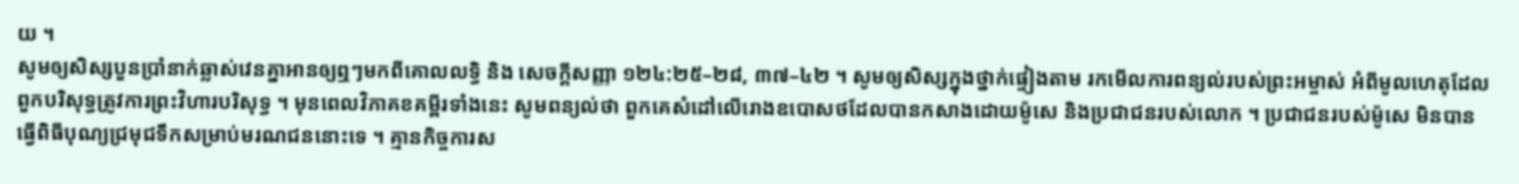យ ។
សូមឲ្យសិស្សបួនប្រាំនាក់ឆ្លាស់វេនគ្នាអានឲ្យឮៗមកពីគោលលទ្ធិ និង សេចក្ដីសញ្ញា ១២៤:២៥–២៨, ៣៧–៤២ ។ សូមឲ្យសិស្សក្នុងថ្នាក់ផ្ទៀងតាម រកមើលការពន្យល់របស់ព្រះអម្ចាស់ អំពីមូលហេតុដែលពួកបរិសុទ្ធត្រូវការព្រះវិហារបរិសុទ្ធ ។ មុនពេលវិភាគខគម្ពីរទាំងនេះ សូមពន្យល់ថា ពួកគេសំដៅលើរោងឧបោសថដែលបានកសាងដោយម៉ូសេ និងប្រជាជនរបស់លោក ។ ប្រជាជនរបស់ម៉ូសេ មិនបានធ្វើពិធីបុណ្យជ្រមុជទឹកសម្រាប់មរណជននោះទេ ។ គ្មានកិច្ចការស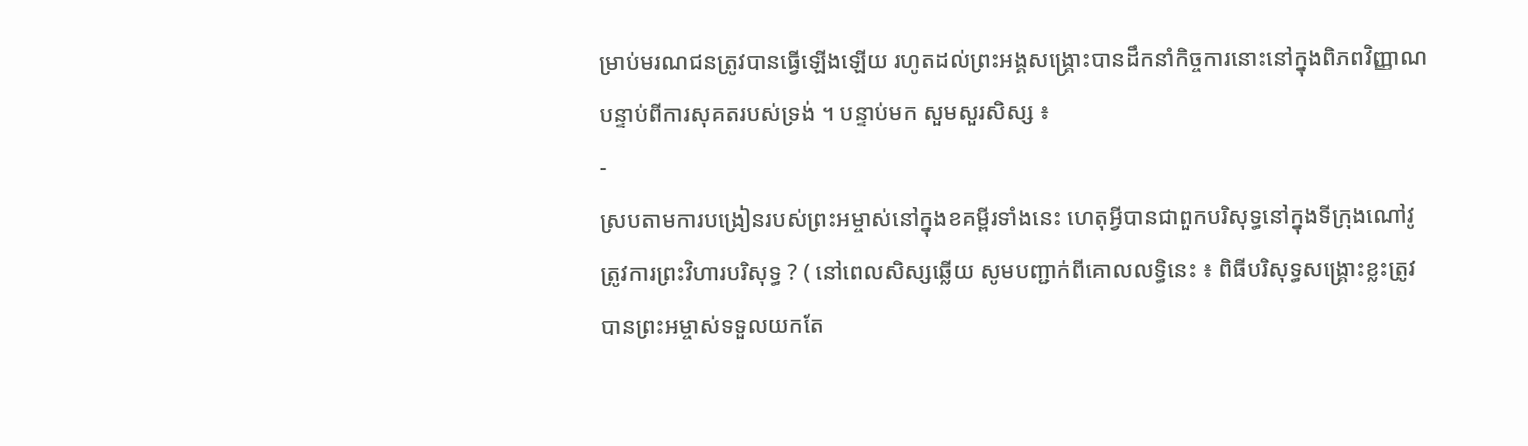ម្រាប់មរណជនត្រូវបានធ្វើឡើងឡើយ រហូតដល់ព្រះអង្គសង្គ្រោះបានដឹកនាំកិច្ចការនោះនៅក្នុងពិភពវិញ្ញាណបន្ទាប់ពីការសុគតរបស់ទ្រង់ ។ បន្ទាប់មក សួមសួរសិស្ស ៖
-
ស្របតាមការបង្រៀនរបស់ព្រះអម្ចាស់នៅក្នុងខគម្ពីរទាំងនេះ ហេតុអ្វីបានជាពួកបរិសុទ្ធនៅក្នុងទីក្រុងណៅវូត្រូវការព្រះវិហារបរិសុទ្ធ ? ( នៅពេលសិស្សឆ្លើយ សូមបញ្ជាក់ពីគោលលទ្ធិនេះ ៖ ពិធីបរិសុទ្ធសង្គ្រោះខ្លះត្រូវបានព្រះអម្ចាស់ទទួលយកតែ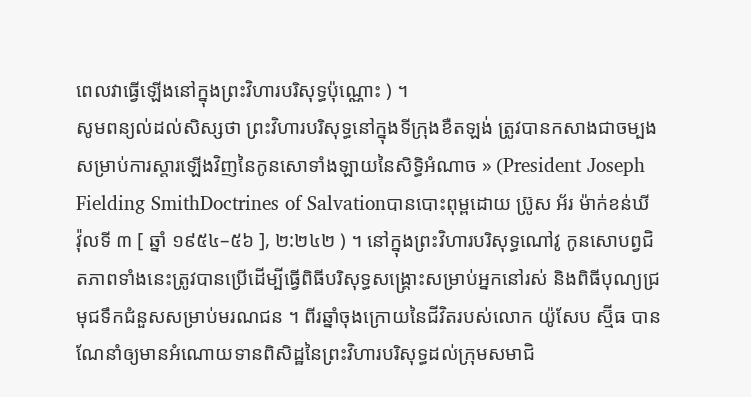ពេលវាធ្វើឡើងនៅក្នុងព្រះវិហារបរិសុទ្ធប៉ុណ្ណោះ ) ។
សូមពន្យល់ដល់សិស្សថា ព្រះវិហារបរិសុទ្ធនៅក្នុងទីក្រុងខឺតឡង់ ត្រូវបានកសាងជាចម្បង សម្រាប់ការស្ដារឡើងវិញនៃកូនសោទាំងឡាយនៃសិទ្ធិអំណាច » (President Joseph Fielding SmithDoctrines of Salvationបានបោះពុម្ពដោយ ប្រ៊ូស អ័រ ម៉ាក់ខន់ឃី វ៉ុលទី ៣ [ ឆ្នាំ ១៩៥៤–៥៦ ], ២:២៤២ ) ។ នៅក្នុងព្រះវិហារបរិសុទ្ធណៅវូ កូនសោបព្វជិតភាពទាំងនេះត្រូវបានប្រើដើម្បីធ្វើពិធីបរិសុទ្ធសង្គ្រោះសម្រាប់អ្នកនៅរស់ និងពិធីបុណ្យជ្រមុជទឹកជំនួសសម្រាប់មរណជន ។ ពីរឆ្នាំចុងក្រោយនៃជីវិតរបស់លោក យ៉ូសែប ស្ម៊ីធ បានណែនាំឲ្យមានអំណោយទានពិសិដ្ឋនៃព្រះវិហារបរិសុទ្ធដល់ក្រុមសមាជិ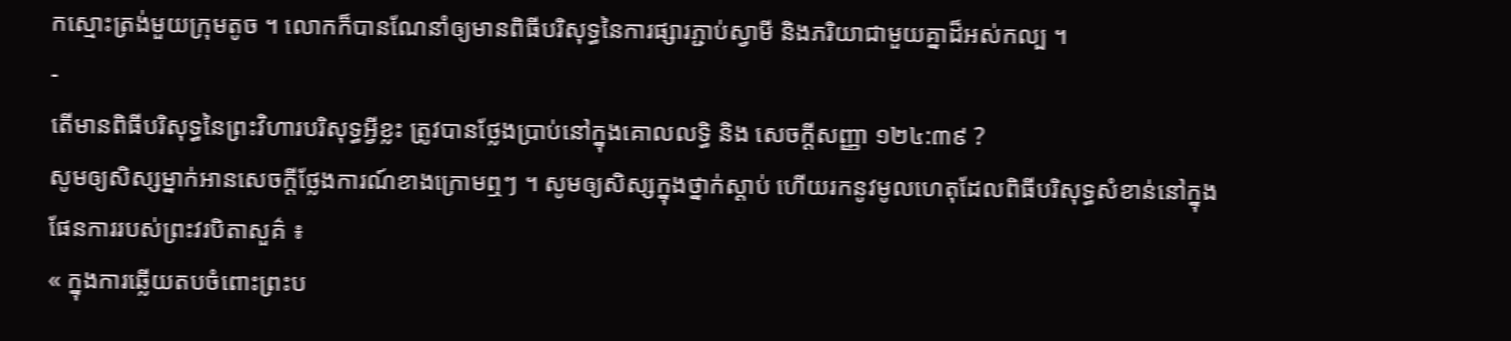កស្មោះត្រង់មួយក្រុមតូច ។ លោកក៏បានណែនាំឲ្យមានពិធីបរិសុទ្ធនៃការផ្សារភ្ជាប់ស្វាមី និងភរិយាជាមួយគ្នាដ៏អស់កល្ប ។
-
តើមានពិធីបរិសុទ្ធនៃព្រះវិហារបរិសុទ្ធអ្វីខ្លះ ត្រូវបានថ្លែងប្រាប់នៅក្នុងគោលលទ្ធិ និង សេចក្ដីសញ្ញា ១២៤:៣៩ ?
សូមឲ្យសិស្សម្នាក់អានសេចក្ដីថ្លែងការណ៍ខាងក្រោមឮៗ ។ សូមឲ្យសិស្សក្នុងថ្នាក់ស្ដាប់ ហើយរកនូវមូលហេតុដែលពិធីបរិសុទ្ធសំខាន់នៅក្នុងផែនការរបស់ព្រះវរបិតាសួគ៌ ៖
« ក្នុងការឆ្លើយតបចំពោះព្រះប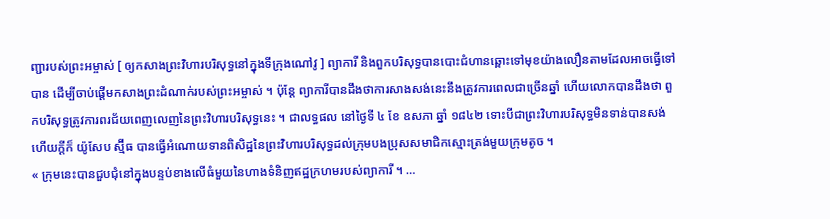ញ្ជារបស់ព្រះអម្ចាស់ [ ឲ្យកសាងព្រះវិហារបរិសុទ្ធនៅក្នុងទីក្រុងណៅវូ ] ព្យាការី និងពួកបរិសុទ្ធបានបោះជំហានឆ្ពោះទៅមុខយ៉ាងលឿនតាមដែលអាចធ្វើទៅបាន ដើម្បីចាប់ផ្ដើមកសាងព្រះដំណាក់របស់ព្រះអម្ចាស់ ។ ប៉ុន្ដែ ព្យាការីបានដឹងថាការសាងសង់នេះនឹងត្រូវការពេលជាច្រើនឆ្នាំ ហើយលោកបានដឹងថា ពួកបរិសុទ្ធត្រូវការពរជ័យពេញលេញនៃព្រះវិហារបរិសុទ្ធនេះ ។ ជាលទ្ធផល នៅថ្ងៃទី ៤ ខែ ឧសភា ឆ្នាំ ១៨៤២ ទោះបីជាព្រះវិហារបរិសុទ្ធមិនទាន់បានសង់ហើយក្ដីក៏ យ៉ូសែប ស្ម៊ីធ បានធ្វើអំណោយទានពិសិដ្ឋនៃព្រះវិហារបរិសុទ្ធដល់ក្រុមបងប្រុសសមាជិកស្មោះត្រង់មួយក្រុមតូច ។
« ក្រុមនេះបានជួបជុំនៅក្នុងបន្ទប់ខាងលើធំមួយនៃហាងទំនិញឥដ្ឋក្រហមរបស់ព្យាការី ។ …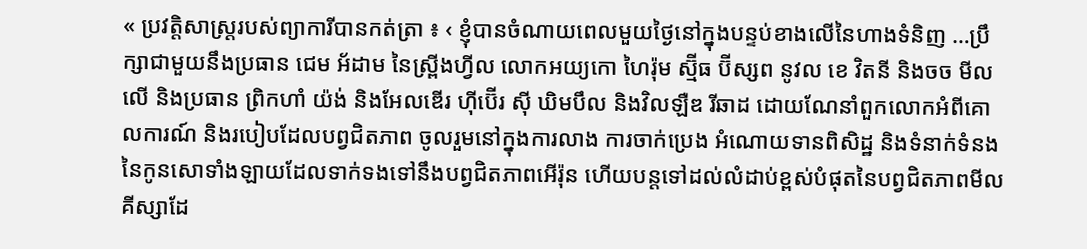« ប្រវត្តិសាស្ដ្ររបស់ព្យាការីបានកត់ត្រា ៖ ‹ ខ្ញុំបានចំណាយពេលមួយថ្ងៃនៅក្នុងបន្ទប់ខាងលើនៃហាងទំនិញ …ប្រឹក្សាជាមួយនឹងប្រធាន ជេម អ័ដាម នៃស្ព្រីងហ្វីល លោកអយ្យកោ ហៃរ៉ុម ស្ម៊ីធ ប៊ីស្សព នូវល ខេ វិតនី និងចច មីលលើ និងប្រធាន ព្រិកហាំ យ៉ង់ និងអែលឌើរ ហ៊ីប៊ើរ ស៊ី ឃិមបឹល និងវិលឡឺឌ រីឆាដ ដោយណែនាំពួកលោកអំពីគោលការណ៍ និងរបៀបដែលបព្វជិតភាព ចូលរួមនៅក្នុងការលាង ការចាក់ប្រេង អំណោយទានពិសិដ្ឋ និងទំនាក់ទំនងនៃកូនសោទាំងឡាយដែលទាក់ទងទៅនឹងបព្វជិតភាពអើរ៉ុន ហើយបន្ដទៅដល់លំដាប់ខ្ពស់បំផុតនៃបព្វជិតភាពមីលគីស្សាដែ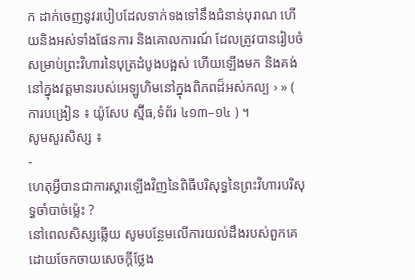ក ដាក់ចេញនូវរបៀបដែលទាក់ទងទៅនឹងជំនាន់បុរាណ ហើយនិងអស់ទាំងផែនការ និងគោលការណ៍ ដែលត្រូវបានរៀបចំសម្រាប់ព្រះវិហារនៃបុត្រដំបូងបង្អស់ ហើយឡើងមក និងគង់នៅក្នុងវត្តមានរបស់អេឡូហិមនៅក្នុងពិភពដ៏អស់កល្ប › » ( ការបង្រៀន ៖ យ៉ូសែប ស្ម៊ីធ,ទំព័រ ៤១៣–១៤ ) ។
សូមសួរសិស្ស ៖
-
ហេតុអ្វីបានជាការស្ដារឡើងវិញនៃពិធីបរិសុទ្ធនៃព្រះវិហារបរិសុទ្ធចាំបាច់ម្ល៉េះ ?
នៅពេលសិស្សឆ្លើយ សូមបន្ថែមលើការយល់ដឹងរបស់ពួកគេដោយចែកចាយសេចក្ដីថ្លែង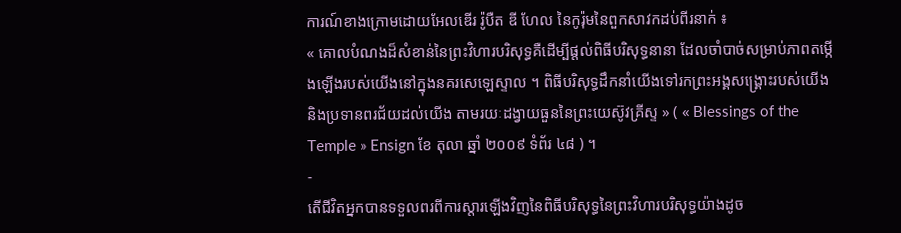ការណ៍ខាងក្រោមដោយអែលឌើរ រ៉ូបឺត ឌី ហែល នៃកូរ៉ុមនៃពួកសាវកដប់ពីរនាក់ ៖
« គោលបំណងដ៏សំខាន់នៃព្រះវិហារបរិសុទ្ធគឺដើម្បីផ្ដល់ពិធីបរិសុទ្ធនានា ដែលចាំបាច់សម្រាប់ភាពតម្កើងឡើងរបស់យើងនៅក្នុងនគរសេឡេស្ទាល ។ ពិធីបរិសុទ្ធដឹកនាំយើងទៅរកព្រះអង្គសង្គ្រោះរបស់យើង និងប្រទានពរជ័យដល់យើង តាមរយៈដង្វាយធួននៃព្រះយេស៊ូវគ្រីស្ទ » ( « Blessings of the Temple » Ensign ខែ តុលា ឆ្នាំ ២០០៩ ទំព័រ ៤៨ ) ។
-
តើជីវិតអ្នកបានទទួលពរពីការស្ដារឡើងវិញនៃពិធីបរិសុទ្ធនៃព្រះវិហារបរិសុទ្ធយ៉ាងដូច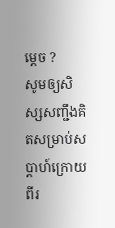ម្ដេច ?
សូមឲ្យសិស្សសញ្ជឹងគិតសម្រាប់សប្ដាហ៍ក្រោយ ពីរ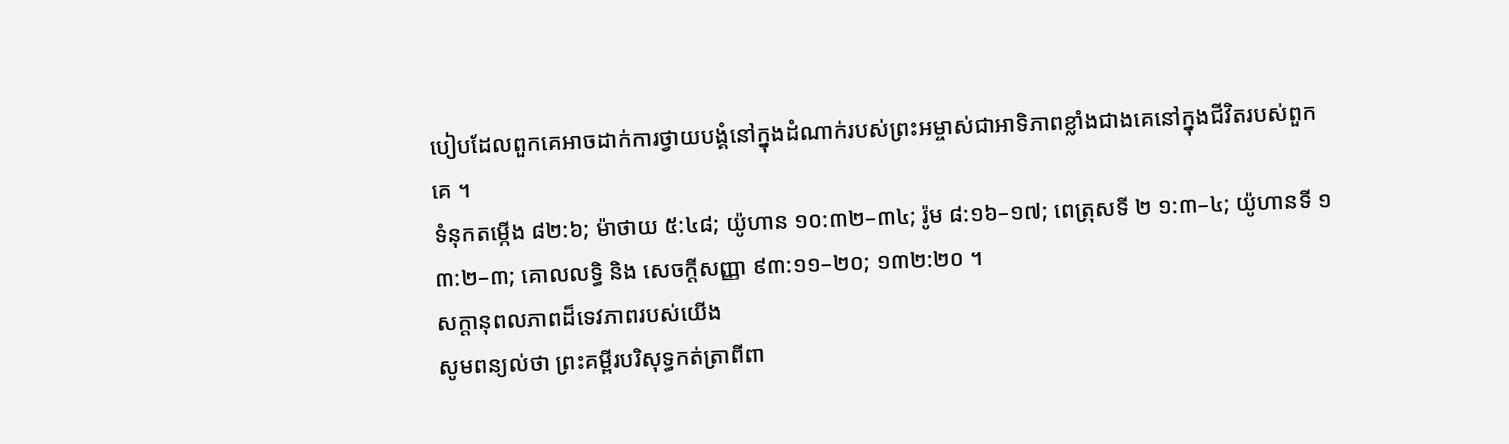បៀបដែលពួកគេអាចដាក់ការថ្វាយបង្គំនៅក្នុងដំណាក់របស់ព្រះអម្ចាស់ជាអាទិភាពខ្លាំងជាងគេនៅក្នុងជីវិតរបស់ពួកគេ ។
ទំនុកតម្កើង ៨២:៦; ម៉ាថាយ ៥:៤៨; យ៉ូហាន ១០:៣២–៣៤; រ៉ូម ៨:១៦–១៧; ពេត្រុសទី ២ ១:៣–៤; យ៉ូហានទី ១ ៣:២–៣; គោលលទ្ធិ និង សេចក្ដីសញ្ញា ៩៣:១១–២០; ១៣២:២០ ។
សក្ដានុពលភាពដ៏ទេវភាពរបស់យើង
សូមពន្យល់ថា ព្រះគម្ពីរបរិសុទ្ធកត់ត្រាពីពា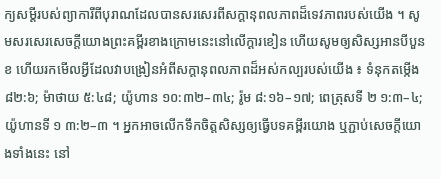ក្យសម្ដីរបស់ព្យាការីពីបុរាណដែលបានសរសេរពីសក្ដានុពលភាពដ៏ទេវភាពរបស់យើង ។ សូមសរសេរសេចក្ដីយោងព្រះគម្ពីរខាងក្រោមនេះនៅលើក្ដារខៀន ហើយសូមឲ្យសិស្សអានបីបួនខ ហើយរកមើលអ្វីដែលវាបង្រៀនអំពីសក្ដានុពលភាពដ៏អស់កល្បរបស់យើង ៖ ទំនុកតម្កើង ៨២:៦; ម៉ាថាយ ៥:៤៨; យ៉ូហាន ១០:៣២–៣៤; រ៉ូម ៨:១៦–១៧; ពេត្រុសទី ២ ១:៣–៤; យ៉ូហានទី ១ ៣:២–៣ ។ អ្នកអាចលើកទឹកចិត្តសិស្សឲ្យធ្វើបទគម្ពីរយោង ឬភ្ជាប់សេចក្ដីយោងទាំងនេះ នៅ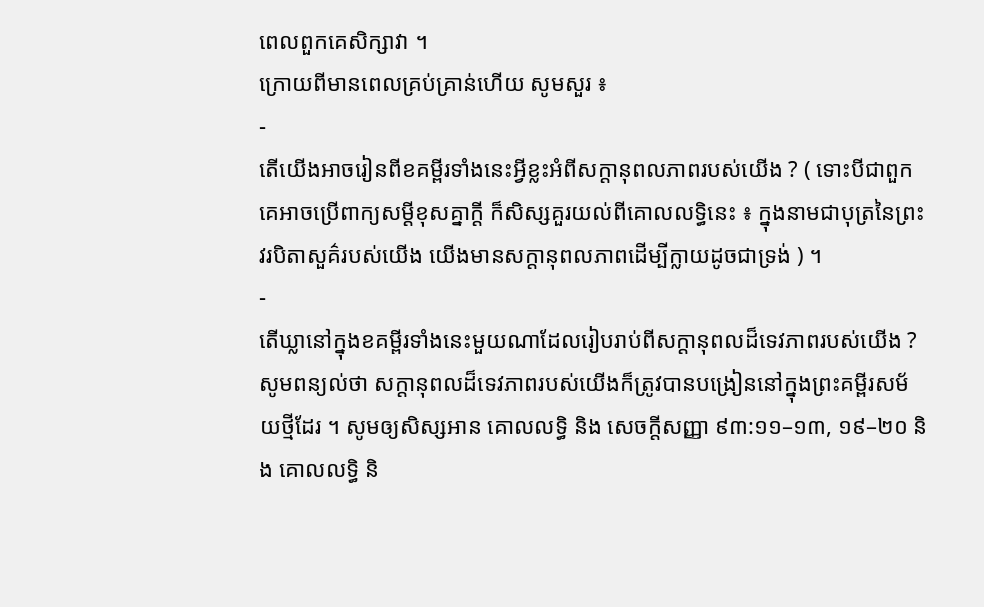ពេលពួកគេសិក្សាវា ។
ក្រោយពីមានពេលគ្រប់គ្រាន់ហើយ សូមសួរ ៖
-
តើយើងអាចរៀនពីខគម្ពីរទាំងនេះអ្វីខ្លះអំពីសក្ដានុពលភាពរបស់យើង ? ( ទោះបីជាពួកគេអាចប្រើពាក្យសម្ដីខុសគ្នាក្ដី ក៏សិស្សគួរយល់ពីគោលលទ្ធិនេះ ៖ ក្នុងនាមជាបុត្រនៃព្រះវរបិតាសួគ៌របស់យើង យើងមានសក្ដានុពលភាពដើម្បីក្លាយដូចជាទ្រង់ ) ។
-
តើឃ្លានៅក្នុងខគម្ពីរទាំងនេះមួយណាដែលរៀបរាប់ពីសក្ដានុពលដ៏ទេវភាពរបស់យើង ?
សូមពន្យល់ថា សក្ដានុពលដ៏ទេវភាពរបស់យើងក៏ត្រូវបានបង្រៀននៅក្នុងព្រះគម្ពីរសម័យថ្មីដែរ ។ សូមឲ្យសិស្សអាន គោលលទ្ធិ និង សេចក្ដីសញ្ញា ៩៣:១១–១៣, ១៩–២០ និង គោលលទ្ធិ និ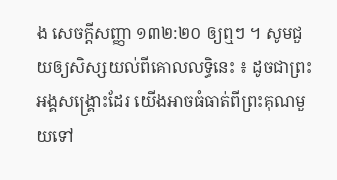ង សេចក្ដីសញ្ញា ១៣២:២០ ឲ្យឮៗ ។ សូមជួយឲ្យសិស្សយល់ពីគោលលទ្ធិនេះ ៖ ដូចជាព្រះអង្គសង្គ្រោះដែរ យើងអាចធំធាត់ពីព្រះគុណមួយទៅ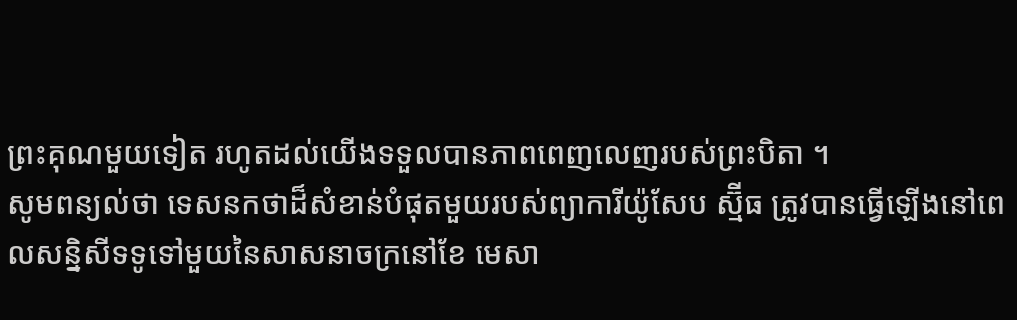ព្រះគុណមួយទៀត រហូតដល់យើងទទួលបានភាពពេញលេញរបស់ព្រះបិតា ។
សូមពន្យល់ថា ទេសនកថាដ៏សំខាន់បំផុតមួយរបស់ព្យាការីយ៉ូសែប ស្ម៊ីធ ត្រូវបានធ្វើឡើងនៅពេលសន្និសីទទូទៅមួយនៃសាសនាចក្រនៅខែ មេសា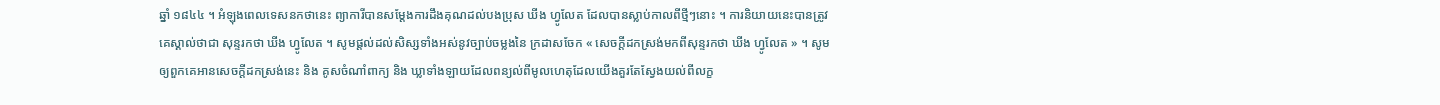ឆ្នាំ ១៨៤៤ ។ អំឡុងពេលទេសនកថានេះ ព្យាការីបានសម្ដែងការដឹងគុណដល់បងប្រុស ឃីង ហ្វូលែត ដែលបានស្លាប់កាលពីថ្មីៗនោះ ។ ការនិយាយនេះបានត្រូវគេស្គាល់ថាជា សុន្ទរកថា ឃីង ហ្វូលែត ។ សូមផ្ដល់ដល់សិស្សទាំងអស់នូវច្បាប់ចម្លងនៃ ក្រដាសចែក « សេចក្ដីដកស្រង់មកពីសុន្ទរកថា ឃីង ហ្វូលែត » ។ សូមឲ្យពួកគេអានសេចក្ដីដកស្រង់នេះ និង គូសចំណាំពាក្យ និង ឃ្លាទាំងឡាយដែលពន្យល់ពីមូលហេតុដែលយើងគួរតែស្វែងយល់ពីលក្ខ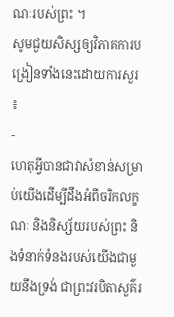ណៈរបស់ព្រះ ។
សូមជួយសិស្សឲ្យវិភាគការបង្រៀនទាំងនេះដោយការសួរ ៖
-
ហេតុអ្វីបានជាវាសំខាន់សម្រាប់យើងដើម្បីដឹងអំពីចរិកលក្ខណៈ និងនិស្ស័យរបស់ព្រះ និងទំនាក់ទំនងរបស់យើងជាមួយនឹងទ្រង់ ជាព្រះវរបិតាសួគ៌រ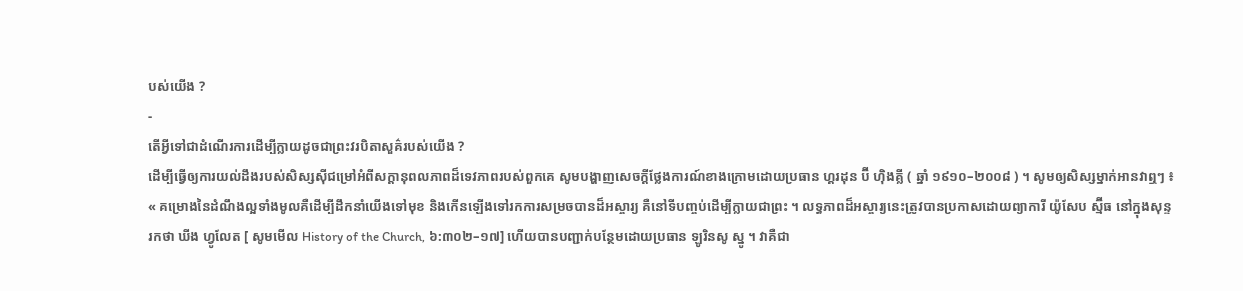បស់យើង ?
-
តើអ្វីទៅជាដំណើរការដើម្បីក្លាយដូចជាព្រះវរបិតាសួគ៌របស់យើង ?
ដើម្បីធ្វើឲ្យការយល់ដឹងរបស់សិស្សស៊ីជម្រៅអំពីសក្ដានុពលភាពដ៏ទេវភាពរបស់ពួកគេ សូមបង្ហាញសេចក្ដីថ្លែងការណ៍ខាងក្រោមដោយប្រធាន ហ្គរដុន ប៊ី ហ៊ិងគ្លី ( ឆ្នាំ ១៩១០–២០០៨ ) ។ សូមឲ្យសិស្សម្នាក់អានវាឮៗ ៖
« គម្រោងនៃដំណឹងល្អទាំងមូលគឺដើម្បីដឹកនាំយើងទៅមុខ និងកើនឡើងទៅរកការសម្រចបានដ៏អស្ចារ្យ គឺនៅទីបញ្ចប់ដើម្បីក្លាយជាព្រះ ។ លទ្ធភាពដ៏អស្ចារ្យនេះត្រូវបានប្រកាសដោយព្យាការី យ៉ូសែប ស្ម៊ីធ នៅក្នុងសុន្ទរកថា ឃីង ហ្វូលែត [ សូមមើល History of the Church, ៦:៣០២–១៧] ហើយបានបញ្ជាក់បន្ថែមដោយប្រធាន ឡូរិនសូ ស្នូ ។ វាគឺជា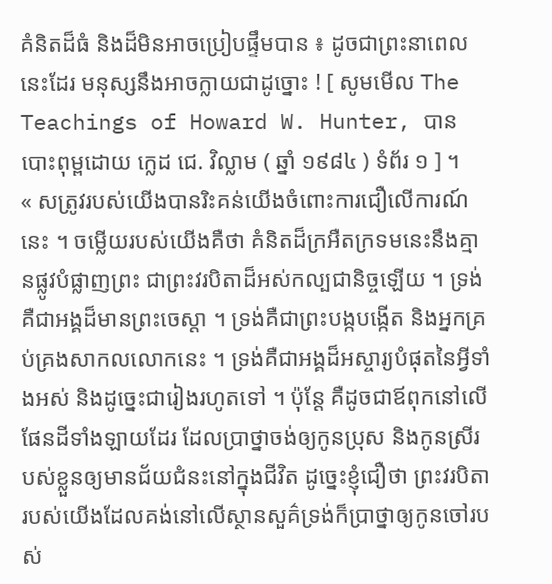គំនិតដ៏ធំ និងដ៏មិនអាចប្រៀបផ្ទឹមបាន ៖ ដូចជាព្រះនាពេលនេះដែរ មនុស្សនឹងអាចក្លាយជាដូច្នោះ ! [ សូមមើល The Teachings of Howard W. Hunter, បានបោះពុម្ពដោយ ក្លេដ ជេ. វិល្លាម ( ឆ្នាំ ១៩៨៤ ) ទំព័រ ១ ] ។
« សត្រូវរបស់យើងបានរិះគន់យើងចំពោះការជឿលើការណ៍នេះ ។ ចម្លើយរបស់យើងគឺថា គំនិតដ៏ក្រអឺតក្រទមនេះនឹងគ្មានផ្លូវបំផ្លាញព្រះ ជាព្រះវរបិតាដ៏អស់កល្បជានិច្ចឡើយ ។ ទ្រង់គឺជាអង្គដ៏មានព្រះចេស្ដា ។ ទ្រង់គឺជាព្រះបង្កបង្កើត និងអ្នកគ្រប់គ្រងសាកលលោកនេះ ។ ទ្រង់គឺជាអង្គដ៏អស្ចារ្យបំផុតនៃអ្វីទាំងអស់ និងដូច្នេះជារៀងរហូតទៅ ។ ប៉ុន្ដែ គឺដូចជាឪពុកនៅលើផែនដីទាំងឡាយដែរ ដែលប្រាថ្នាចង់ឲ្យកូនប្រុស និងកូនស្រីរបស់ខ្លួនឲ្យមានជ័យជំនះនៅក្នុងជីវិត ដូច្នេះខ្ញុំជឿថា ព្រះវរបិតារបស់យើងដែលគង់នៅលើស្ថានសួគ៌ទ្រង់ក៏ប្រាថ្នាឲ្យកូនចៅរបស់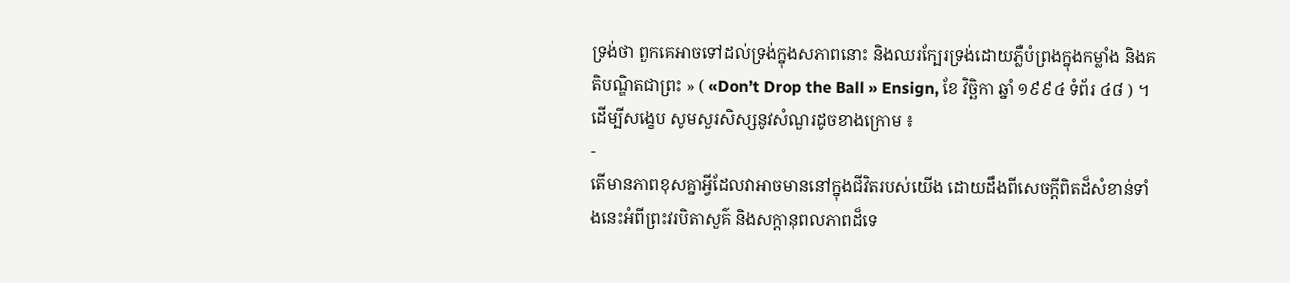ទ្រង់ថា ពួកគេអាចទៅដល់ទ្រង់ក្នុងសភាពនោះ និងឈរក្បែរទ្រង់ដោយភ្លឺបំព្រងក្នុងកម្លាំង និងគតិបណ្ឌិតជាព្រះ » ( «Don’t Drop the Ball » Ensign, ខែ វិច្ឆិកា ឆ្នាំ ១៩៩៤ ទំព័រ ៤៨ ) ។
ដើម្បីសង្ខេប សូមសួរសិស្សនូវសំណួរដូចខាងក្រោម ៖
-
តើមានភាពខុសគ្នាអ្វីដែលវាអាចមាននៅក្នុងជីវិតរបស់យើង ដោយដឹងពីសេចក្ដីពិតដ៏សំខាន់ទាំងនេះអំពីព្រះវរបិតាសួគ៌ និងសក្ដានុពលភាពដ៏ទេ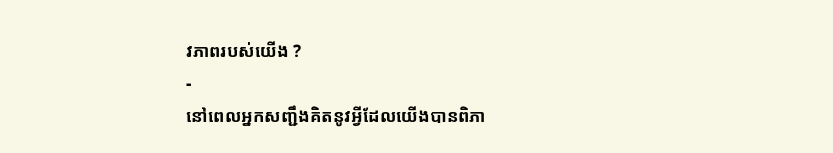វភាពរបស់យើង ?
-
នៅពេលអ្នកសញ្ជឹងគិតនូវអ្វីដែលយើងបានពិភា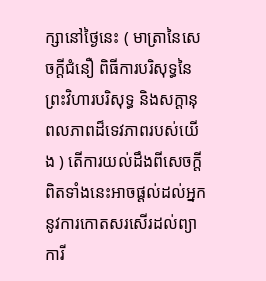ក្សានៅថ្ងៃនេះ ( មាត្រានៃសេចក្ដីជំនឿ ពិធីការបរិសុទ្ធនៃព្រះវិហារបរិសុទ្ធ និងសក្ដានុពលភាពដ៏ទេវភាពរបស់យើង ) តើការយល់ដឹងពីសេចក្ដីពិតទាំងនេះអាចផ្ដល់ដល់អ្នកនូវការកោតសរសើរដល់ព្យាការី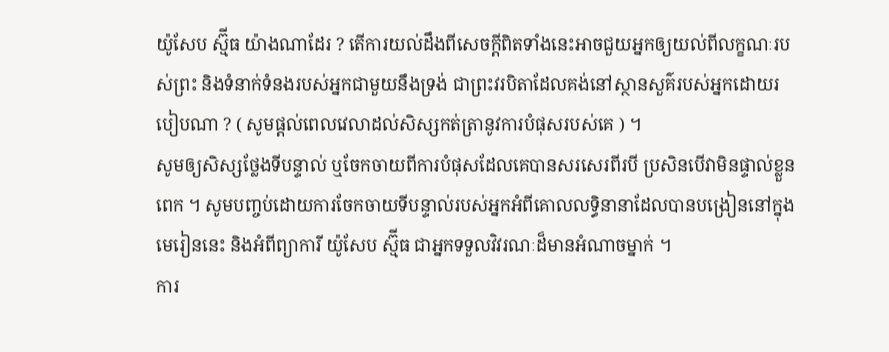យ៉ូសែប ស្ម៊ីធ យ៉ាងណាដែរ ? តើការយល់ដឹងពីសេចក្ដីពិតទាំងនេះអាចជួយអ្នកឲ្យយល់ពីលក្ខណៈរបស់ព្រះ និងទំនាក់ទំនងរបស់អ្នកជាមួយនឹងទ្រង់ ជាព្រះវរបិតាដែលគង់នៅស្ថានសួគ៌របស់អ្នកដោយរបៀបណា ? ( សូមផ្ដល់ពេលវេលាដល់សិស្សកត់ត្រានូវការបំផុសរបស់គេ ) ។
សូមឲ្យសិស្សថ្លែងទីបន្ទាល់ ឬចែកចាយពីការបំផុសដែលគេបានសរសេរពីរបី ប្រសិនបើវាមិនផ្ទាល់ខ្លួនពេក ។ សូមបញ្ចប់ដោយការចែកចាយទីបន្ទាល់របស់អ្នកអំពីគោលលទ្ធិនានាដែលបានបង្រៀននៅក្នុងមេរៀននេះ និងអំពីព្យាការី យ៉ូសែប ស្ម៊ីធ ជាអ្នកទទួលវិវរណៈដ៏មានអំណាចម្នាក់ ។
ការ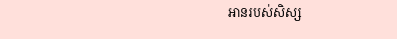អានរបស់សិស្ស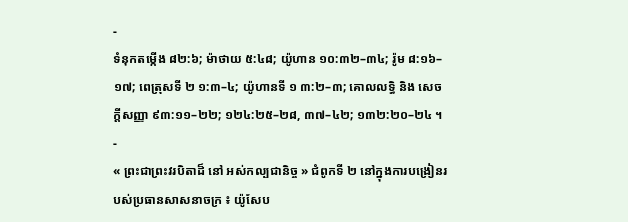-
ទំនុកតម្កើង ៨២:៦; ម៉ាថាយ ៥:៤៨; យ៉ូហាន ១០:៣២–៣៤; រ៉ូម ៨:១៦–១៧; ពេត្រុសទី ២ ១:៣–៤; យ៉ូហានទី ១ ៣:២–៣; គោលលទ្ធិ និង សេចក្ដីសញ្ញា ៩៣:១១–២២; ១២៤:២៥–២៨, ៣៧–៤២; ១៣២:២០–២៤ ។
-
« ព្រះជាព្រះវរបិតាដ៏ នៅ អស់កល្បជានិច្ច » ជំពូកទី ២ នៅក្នុងការបង្រៀនរបស់ប្រធានសាសនាចក្រ ៖ យ៉ូសែប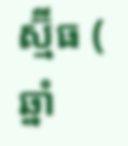ស្ម៊ីធ ( ឆ្នាំ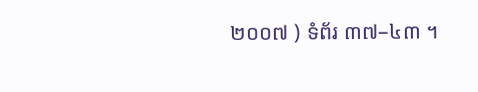២០០៧ ) ទំព័រ ៣៧–៤៣ ។